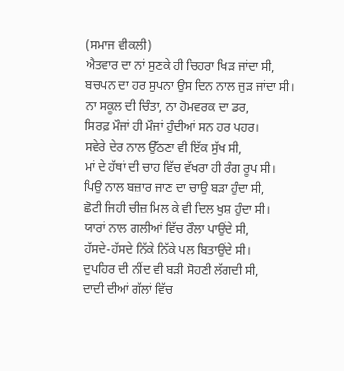(ਸਮਾਜ ਵੀਕਲੀ)
ਐਤਵਾਰ ਦਾ ਨਾਂ ਸੁਣਕੇ ਹੀ ਚਿਹਰਾ ਖਿੜ ਜਾਂਦਾ ਸੀ,
ਬਚਪਨ ਦਾ ਹਰ ਸੁਪਨਾ ਉਸ ਦਿਨ ਨਾਲ ਜੁੜ ਜਾਂਦਾ ਸੀ।
ਨਾ ਸਕੂਲ ਦੀ ਚਿੰਤਾ, ਨਾ ਹੋਮਵਰਕ ਦਾ ਡਰ,
ਸਿਰਫ਼ ਮੌਜਾਂ ਹੀ ਮੌਜਾਂ ਹੁੰਦੀਆਂ ਸਨ ਹਰ ਪਹਰ।
ਸਵੇਰੇ ਦੇਰ ਨਾਲ ਉੱਠਣਾ ਵੀ ਇੱਕ ਸੁੱਖ ਸੀ,
ਮਾਂ ਦੇ ਹੱਥਾਂ ਦੀ ਚਾਹ ਵਿੱਚ ਵੱਖਰਾ ਹੀ ਰੰਗ ਰੂਪ ਸੀ।
ਪਿਉ ਨਾਲ ਬਜ਼ਾਰ ਜਾਣ ਦਾ ਚਾਉ ਬੜਾ ਹੁੰਦਾ ਸੀ,
ਛੋਟੀ ਜਿਹੀ ਚੀਜ਼ ਮਿਲ ਕੇ ਵੀ ਦਿਲ ਖੁਸ਼ ਹੁੰਦਾ ਸੀ।
ਯਾਰਾਂ ਨਾਲ ਗਲੀਆਂ ਵਿੱਚ ਰੌਲਾ ਪਾਉਂਦੇ ਸੀ,
ਹੱਸਦੇ-ਹੱਸਦੇ ਨਿੱਕੇ ਨਿੱਕੇ ਪਲ ਬਿਤਾਉਂਦੇ ਸੀ।
ਦੁਪਹਿਰ ਦੀ ਨੀਂਦ ਵੀ ਬੜੀ ਸੋਹਣੀ ਲੱਗਦੀ ਸੀ,
ਦਾਦੀ ਦੀਆਂ ਗੱਲਾਂ ਵਿੱਚ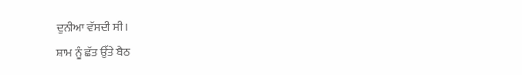ਦੁਨੀਆ ਵੱਸਦੀ ਸੀ।
ਸ਼ਾਮ ਨੂੰ ਛੱਤ ਉੱਤੇ ਬੈਠ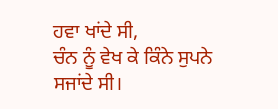ਹਵਾ ਖਾਂਦੇ ਸੀ,
ਚੰਨ ਨੂੰ ਵੇਖ ਕੇ ਕਿੰਨੇ ਸੁਪਨੇ ਸਜਾਂਦੇ ਸੀ।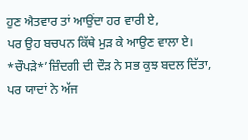ਹੁਣ ਐਤਵਾਰ ਤਾਂ ਆਉਂਦਾ ਹਰ ਵਾਰੀ ਏ,
ਪਰ ਉਹ ਬਚਪਨ ਕਿੱਥੇ ਮੁੜ ਕੇ ਆਉਣ ਵਾਲਾ ਏ।
*ਚੌਪੜੇ*’ਜ਼ਿੰਦਗੀ ਦੀ ਦੌੜ ਨੇ ਸਭ ਕੁਝ ਬਦਲ ਦਿੱਤਾ,
ਪਰ ਯਾਦਾਂ ਨੇ ਅੱਜ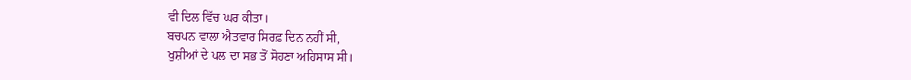ਵੀ ਦਿਲ ਵਿੱਚ ਘਰ ਕੀਤਾ।
ਬਚਪਨ ਵਾਲਾ ਐਤਵਾਰ ਸਿਰਫ਼ ਦਿਨ ਨਹੀਂ ਸੀ,
ਖੁਸ਼ੀਆਂ ਦੇ ਪਲ ਦਾ ਸਭ ਤੋਂ ਸੋਹਣਾ ਅਹਿਸਾਸ ਸੀ।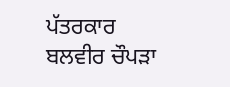ਪੱਤਰਕਾਰ ਬਲਵੀਰ ਚੌਪੜਾ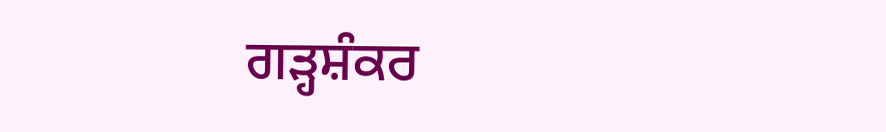ਗੜ੍ਹਸ਼ੰਕਰ